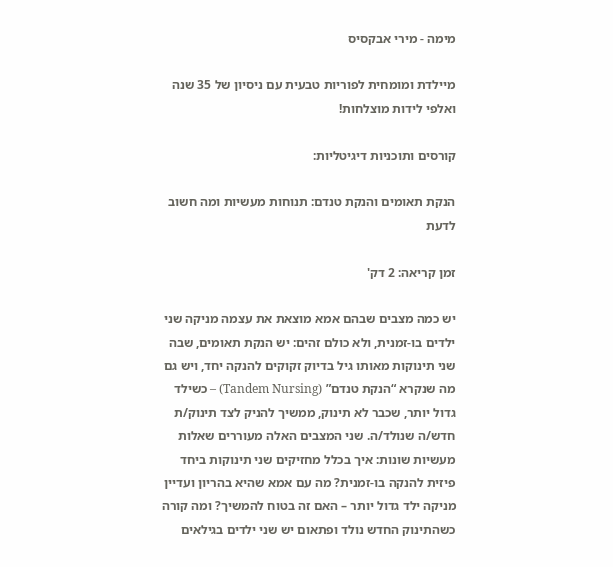מימה - מירי אבקסיס

מיילדת ומומחית לפוריות טבעית עם ניסיון של 35 שנה ואלפי לידות מוצלחות!

קורסים ותוכניות דיגיטליות:

הנקת תאומים והנקת טנדם: תנוחות מעשיות ומה חשוב לדעת

זמן קריאה: 2 דק'

יש כמה מצבים שבהם אמא מוצאת את עצמה מניקה שני ילדים בו-זמנית, ולא כולם זהים: יש הנקת תאומים, שבה שני תינוקות מאותו גיל בדיוק זקוקים להנקה יחד, ויש גם מה שנקרא “הנקת טנדם” (Tandem Nursing) – כשילד גדול יותר, שכבר לא תינוק, ממשיך להניק לצד תינוק/ת חדש/ה שנולד/ה. שני המצבים האלה מעוררים שאלות מעשיות שונות: איך בכלל מחזיקים שני תינוקות ביחד פיזית להנקה בו-זמנית? מה עם אמא שהיא בהריון ועדיין מניקה ילד גדול יותר – האם זה בטוח להמשיך? ומה קורה כשהתינוק החדש נולד ופתאום יש שני ילדים בגילאים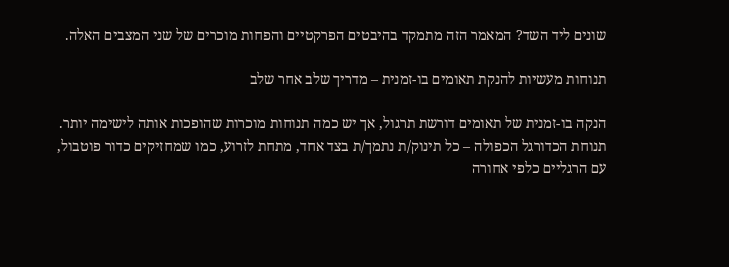שונים ליד השד? המאמר הזה מתמקד בהיבטים הפרקטיים והפחות מוכרים של שני המצבים האלה.

תנוחות מעשיות להנקת תאומים בו-זמנית – מדריך שלב אחר שלב

הנקה בו-זמנית של תאומים דורשת תרגול, אך יש כמה תנוחות מוכרות שהופכות אותה לישימה יותר. תנוחת הכדורגל הכפולה – כל תינוק/ת נתמך/ת בצד אחד, מתחת לזרוע, כמו שמחזיקים כדור פוטבול, עם הרגליים כלפי אחורה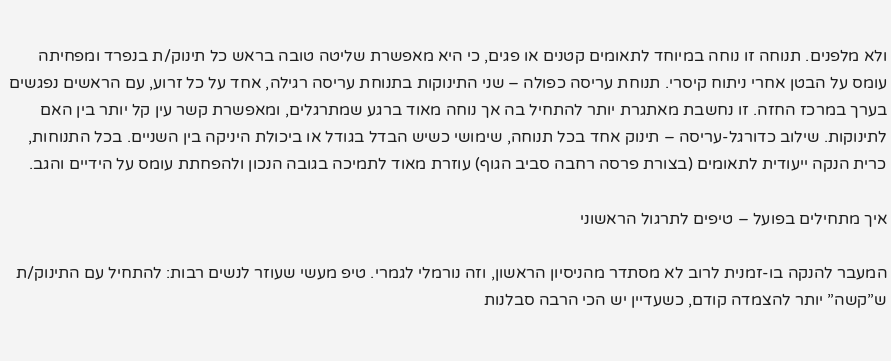ולא מלפנים. תנוחה זו נוחה במיוחד לתאומים קטנים או פגים, כי היא מאפשרת שליטה טובה בראש כל תינוק/ת בנפרד ומפחיתה עומס על הבטן אחרי ניתוח קיסרי. תנוחת עריסה כפולה – שני התינוקות בתנוחת עריסה רגילה, אחד על כל זרוע, עם הראשים נפגשים בערך במרכז החזה. זו נחשבת מאתגרת יותר להתחיל בה אך נוחה מאוד ברגע שמתרגלים, ומאפשרת קשר עין קל יותר בין האם לתינוקות. שילוב כדורגל-עריסה – תינוק אחד בכל תנוחה, שימושי כשיש הבדל בגודל או ביכולת היניקה בין השניים. בכל התנוחות, כרית הנקה ייעודית לתאומים (בצורת פרסה רחבה סביב הגוף) עוזרת מאוד לתמיכה בגובה הנכון ולהפחתת עומס על הידיים והגב.

איך מתחילים בפועל – טיפים לתרגול הראשוני

המעבר להנקה בו-זמנית לרוב לא מסתדר מהניסיון הראשון, וזה נורמלי לגמרי. טיפ מעשי שעוזר לנשים רבות: להתחיל עם התינוק/ת ש”קשה” יותר להצמדה קודם, כשעדיין יש הכי הרבה סבלנות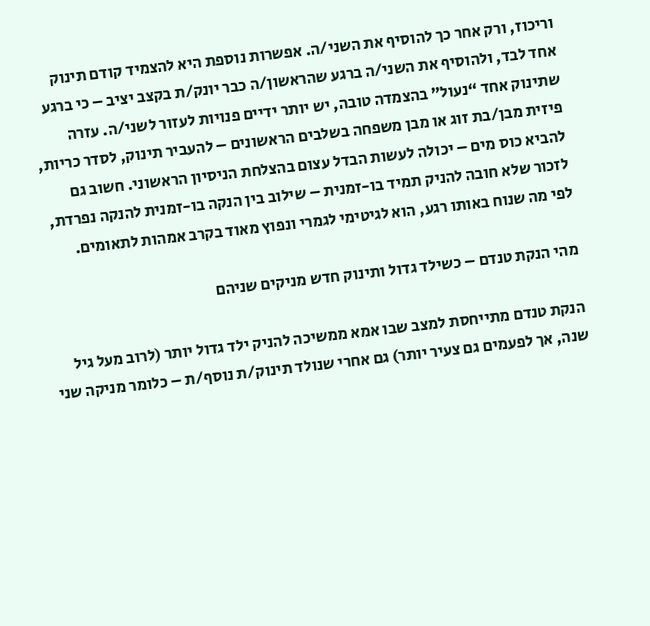וריכוז, ורק אחר כך להוסיף את השני/ה. אפשרות נוספת היא להצמיד קודם תינוק אחד לבד, ולהוסיף את השני/ה ברגע שהראשון/ה כבר יונק/ת בקצב יציב – כי ברגע שתינוק אחד “נעול” בהצמדה טובה, יש יותר ידיים פנויות לעזור לשני/ה. עזרה פיזית מבן/בת זוג או מבן משפחה בשלבים הראשונים – להעביר תינוק, לסדר כריות, להביא כוס מים – יכולה לעשות הבדל עצום בהצלחת הניסיון הראשוני. חשוב גם לזכור שלא חובה להניק תמיד בו-זמנית – שילוב בין הנקה בו-זמנית להנקה נפרדת, לפי מה שנוח באותו רגע, הוא לגיטימי לגמרי ונפוץ מאוד בקרב אמהות לתאומים.

מהי הנקת טנדם – כשילד גדול ותינוק חדש מניקים שניהם

הנקת טנדם מתייחסת למצב שבו אמא ממשיכה להניק ילד גדול יותר (לרוב מעל גיל שנה, אך לפעמים גם צעיר יותר) גם אחרי שנולד תינוק/ת נוסף/ת – כלומר מניקה שני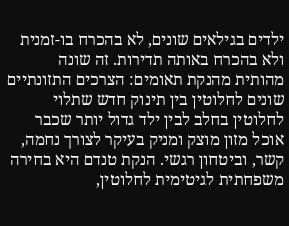ילדים בגילאים שונים, לא בהכרח בו-זמנית ולא בהכרח באותה תדירות. זה שונה מהותית מהנקת תאומים: הצרכים התזונתיים שונים לחלוטין בין תינוק חדש שתלוי לחלוטין בחלב לבין ילד גדול יותר שכבר אוכל מזון מוצק ומניק בעיקר לצורך נחמה, קשר, וביטחון רגשי. הנקת טנדם היא בחירה משפחתית לגיטימית לחלוטין,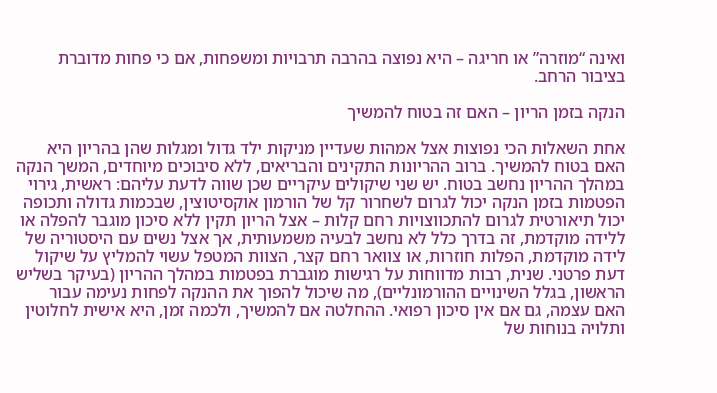ואינה “מוזרה” או חריגה – היא נפוצה בהרבה תרבויות ומשפחות, אם כי פחות מדוברת בציבור הרחב.

הנקה בזמן הריון – האם זה בטוח להמשיך

אחת השאלות הכי נפוצות אצל אמהות שעדיין מניקות ילד גדול ומגלות שהן בהריון היא האם בטוח להמשיך. ברוב ההריונות התקינים והבריאים, ללא סיבוכים מיוחדים, המשך הנקה במהלך ההריון נחשב בטוח. יש שני שיקולים עיקריים שכן שווה לדעת עליהם: ראשית, גירוי הפטמות בזמן הנקה יכול לגרום לשחרור קל של הורמון אוקסיטוצין, שבכמות גדולה ותכופה יכול תיאורטית לגרום להתכווצויות רחם קלות – אצל הריון תקין ללא סיכון מוגבר להפלה או ללידה מוקדמת, זה בדרך כלל לא נחשב לבעיה משמעותית, אך אצל נשים עם היסטוריה של לידה מוקדמת, הפלות חוזרות, או צוואר רחם קצר, הצוות המטפל עשוי להמליץ על שיקול דעת פרטני. שנית, רבות מדווחות על רגישות מוגברת בפטמות במהלך ההריון (בעיקר בשליש הראשון, בגלל השינויים ההורמונליים), מה שיכול להפוך את ההנקה לפחות נעימה עבור האם עצמה, גם אם אין סיכון רפואי. ההחלטה אם להמשיך, ולכמה זמן, היא אישית לחלוטין ותלויה בנוחות של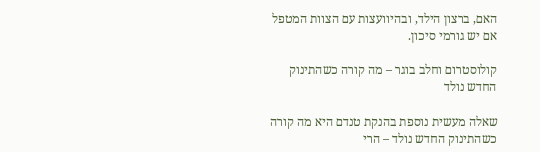האם, ברצון הילד, ובהיוועצות עם הצוות המטפל אם יש גורמי סיכון.

קולוסטרום וחלב בוגר – מה קורה כשהתינוק החדש נולד

שאלה מעשית נוספת בהנקת טנדם היא מה קורה כשהתינוק החדש נולד – הרי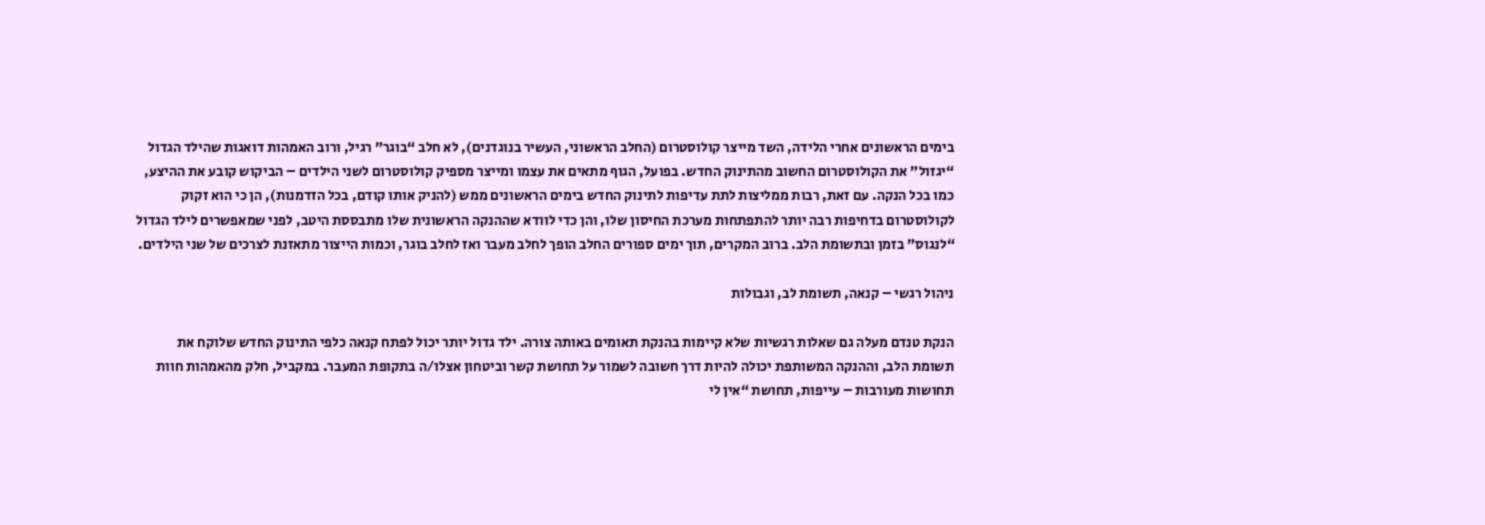בימים הראשונים אחרי הלידה, השד מייצר קולוסטרום (החלב הראשוני, העשיר בנוגדנים), לא חלב “בוגר” רגיל, ורוב האמהות דואגות שהילד הגדול “יגזול” את הקולוסטרום החשוב מהתינוק החדש. בפועל, הגוף מתאים את עצמו ומייצר מספיק קולוסטרום לשני הילדים – הביקוש קובע את ההיצע, כמו בכל הנקה. עם זאת, רבות ממליצות לתת עדיפות לתינוק החדש בימים הראשונים ממש (להניק אותו קודם, בכל הזדמנות), הן כי הוא זקוק לקולוסטרום בדחיפות רבה יותר להתפתחות מערכת החיסון שלו, והן כדי לוודא שההנקה הראשונית שלו מתבססת היטב, לפני שמאפשרים לילד הגדול “לנגוס” בזמן ובתשומת הלב. ברוב המקרים, תוך ימים ספורים החלב הופך לחלב מעבר ואז לחלב בוגר, וכמות הייצור מתאזנת לצרכים של שני הילדים.

ניהול רגשי – קנאה, תשומת לב, וגבולות

הנקת טנדם מעלה גם שאלות רגשיות שלא קיימות בהנקת תאומים באותה צורה. ילד גדול יותר יכול לפתח קנאה כלפי התינוק החדש שלוקח את תשומת הלב, וההנקה המשותפת יכולה להיות דרך חשובה לשמור על תחושת קשר וביטחון אצלו/ה בתקופת המעבר. במקביל, חלק מהאמהות חוות תחושות מעורבות – עייפות, תחושת “אין לי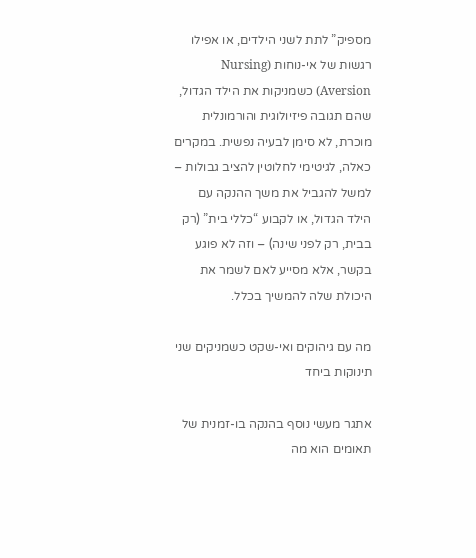מספיק” לתת לשני הילדים, או אפילו רגשות של אי-נוחות (Nursing Aversion) כשמניקות את הילד הגדול, שהם תגובה פיזיולוגית והורמונלית מוכרת, לא סימן לבעיה נפשית. במקרים כאלה, לגיטימי לחלוטין להציב גבולות – למשל להגביל את משך ההנקה עם הילד הגדול, או לקבוע “כללי בית” (רק בבית, רק לפני שינה) – וזה לא פוגע בקשר, אלא מסייע לאם לשמר את היכולת שלה להמשיך בכלל.

מה עם גיהוקים ואי-שקט כשמניקים שני תינוקות ביחד

אתגר מעשי נוסף בהנקה בו-זמנית של תאומים הוא מה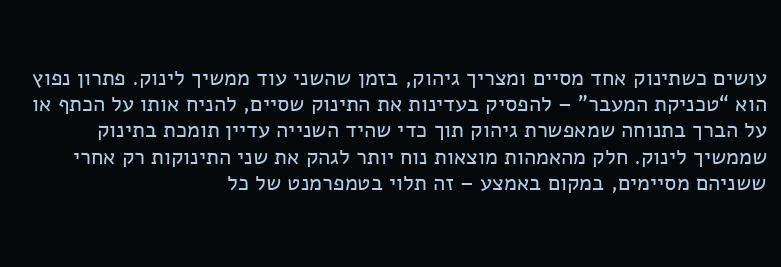עושים כשתינוק אחד מסיים ומצריך גיהוק, בזמן שהשני עוד ממשיך לינוק. פתרון נפוץ הוא “טכניקת המעבר” – להפסיק בעדינות את התינוק שסיים, להניח אותו על הכתף או על הברך בתנוחה שמאפשרת גיהוק תוך כדי שהיד השנייה עדיין תומכת בתינוק שממשיך לינוק. חלק מהאמהות מוצאות נוח יותר לגהק את שני התינוקות רק אחרי ששניהם מסיימים, במקום באמצע – זה תלוי בטמפרמנט של כל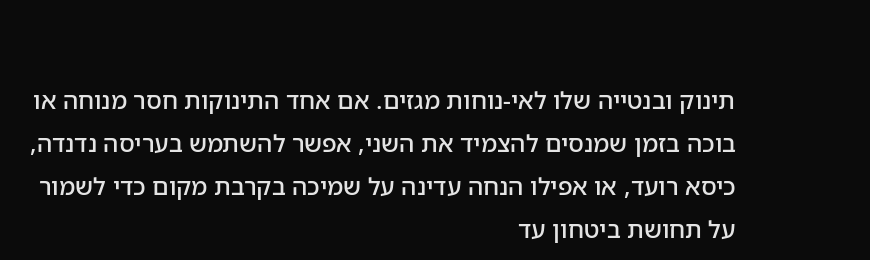תינוק ובנטייה שלו לאי-נוחות מגזים. אם אחד התינוקות חסר מנוחה או בוכה בזמן שמנסים להצמיד את השני, אפשר להשתמש בעריסה נדנדה, כיסא רועד, או אפילו הנחה עדינה על שמיכה בקרבת מקום כדי לשמור על תחושת ביטחון עד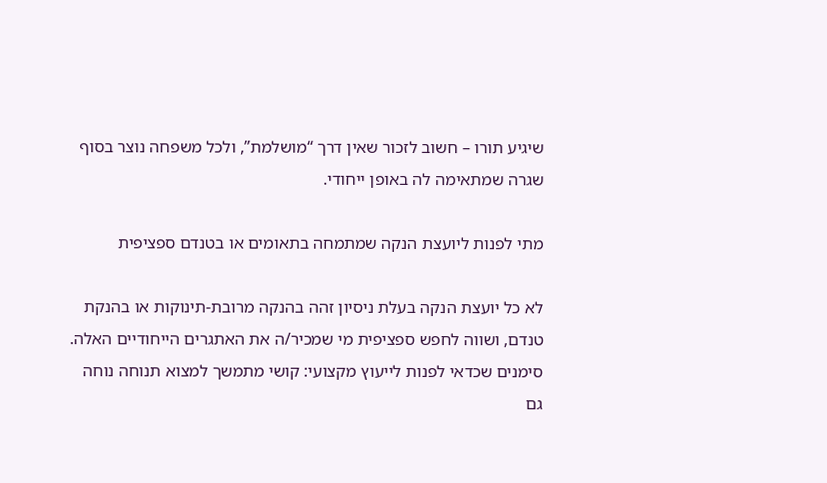שיגיע תורו – חשוב לזכור שאין דרך “מושלמת”, ולכל משפחה נוצר בסוף שגרה שמתאימה לה באופן ייחודי.

מתי לפנות ליועצת הנקה שמתמחה בתאומים או בטנדם ספציפית

לא כל יועצת הנקה בעלת ניסיון זהה בהנקה מרובת-תינוקות או בהנקת טנדם, ושווה לחפש ספציפית מי שמכיר/ה את האתגרים הייחודיים האלה. סימנים שכדאי לפנות לייעוץ מקצועי: קושי מתמשך למצוא תנוחה נוחה גם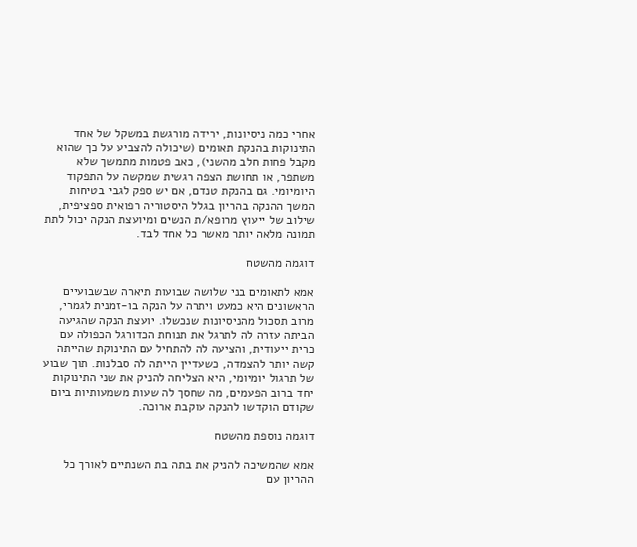אחרי כמה ניסיונות, ירידה מורגשת במשקל של אחד התינוקות בהנקת תאומים (שיכולה להצביע על כך שהוא מקבל פחות חלב מהשני), כאב פטמות מתמשך שלא משתפר, או תחושת הצפה רגשית שמקשה על התפקוד היומיומי. גם בהנקת טנדם, אם יש ספק לגבי בטיחות המשך ההנקה בהריון בגלל היסטוריה רפואית ספציפית, שילוב של ייעוץ מרופא/ת הנשים ומיועצת הנקה יכול לתת תמונה מלאה יותר מאשר כל אחד לבד.

דוגמה מהשטח

אמא לתאומים בני שלושה שבועות תיארה שבשבועיים הראשונים היא כמעט ויתרה על הנקה בו-זמנית לגמרי, מרוב תסכול מהניסיונות שנכשלו. יועצת הנקה שהגיעה הביתה עזרה לה לתרגל את תנוחת הכדורגל הכפולה עם כרית ייעודית, והציעה לה להתחיל עם התינוקת שהייתה קשה יותר להצמדה, כשעדיין הייתה לה סבלנות. תוך שבוע של תרגול יומיומי, היא הצליחה להניק את שני התינוקות יחד ברוב הפעמים, מה שחסך לה שעות משמעותיות ביום שקודם הוקדשו להנקה עוקבת ארוכה.

דוגמה נוספת מהשטח

אמא שהמשיכה להניק את בתה בת השנתיים לאורך כל ההריון עם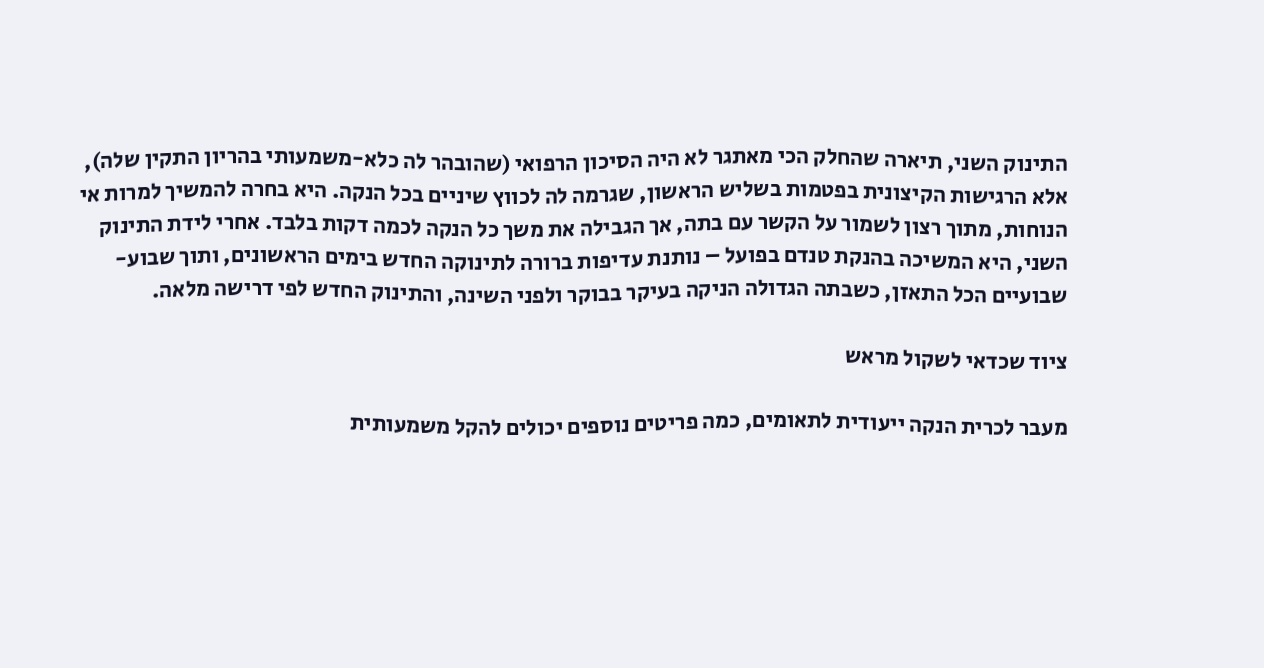התינוק השני, תיארה שהחלק הכי מאתגר לא היה הסיכון הרפואי (שהובהר לה כלא-משמעותי בהריון התקין שלה), אלא הרגישות הקיצונית בפטמות בשליש הראשון, שגרמה לה לכווץ שיניים בכל הנקה. היא בחרה להמשיך למרות אי הנוחות, מתוך רצון לשמור על הקשר עם בתה, אך הגבילה את משך כל הנקה לכמה דקות בלבד. אחרי לידת התינוק השני, היא המשיכה בהנקת טנדם בפועל – נותנת עדיפות ברורה לתינוקה החדש בימים הראשונים, ותוך שבוע-שבועיים הכל התאזן, כשבתה הגדולה הניקה בעיקר בבוקר ולפני השינה, והתינוק החדש לפי דרישה מלאה.

ציוד שכדאי לשקול מראש

מעבר לכרית הנקה ייעודית לתאומים, כמה פריטים נוספים יכולים להקל משמעותית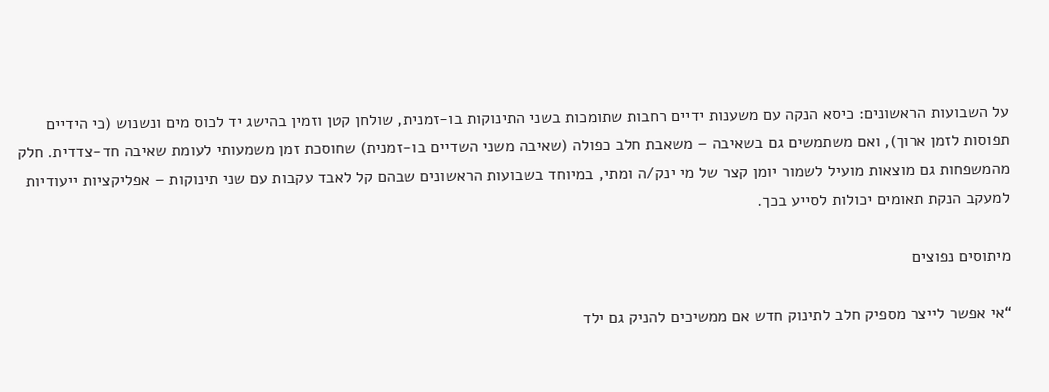על השבועות הראשונים: כיסא הנקה עם משענות ידיים רחבות שתומכות בשני התינוקות בו-זמנית, שולחן קטן וזמין בהישג יד לכוס מים ונשנוש (כי הידיים תפוסות לזמן ארוך), ואם משתמשים גם בשאיבה – משאבת חלב כפולה (שאיבה משני השדיים בו-זמנית) שחוסכת זמן משמעותי לעומת שאיבה חד-צדדית. חלק מהמשפחות גם מוצאות מועיל לשמור יומן קצר של מי ינק/ה ומתי, במיוחד בשבועות הראשונים שבהם קל לאבד עקבות עם שני תינוקות – אפליקציות ייעודיות למעקב הנקת תאומים יכולות לסייע בכך.

מיתוסים נפוצים

“אי אפשר לייצר מספיק חלב לתינוק חדש אם ממשיכים להניק גם ילד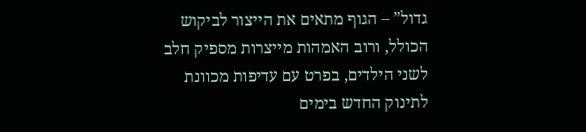גדול” – הגוף מתאים את הייצור לביקוש הכולל, ורוב האמהות מייצרות מספיק חלב לשני הילדים, בפרט עם עדיפות מכוונת לתינוק החדש בימים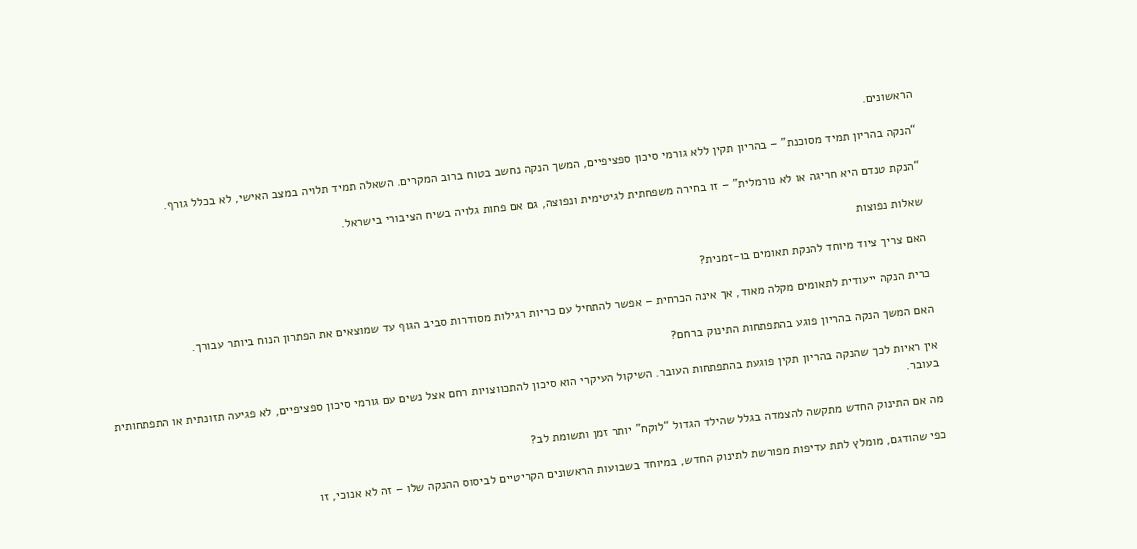הראשונים.

“הנקה בהריון תמיד מסוכנת” – בהריון תקין ללא גורמי סיכון ספציפיים, המשך הנקה נחשב בטוח ברוב המקרים. השאלה תמיד תלויה במצב האישי, לא בכלל גורף.

“הנקת טנדם היא חריגה או לא נורמלית” – זו בחירה משפחתית לגיטימית ונפוצה, גם אם פחות גלויה בשיח הציבורי בישראל.

שאלות נפוצות

האם צריך ציוד מיוחד להנקת תאומים בו-זמנית?

כרית הנקה ייעודית לתאומים מקלה מאוד, אך אינה הכרחית – אפשר להתחיל עם כריות רגילות מסודרות סביב הגוף עד שמוצאים את הפתרון הנוח ביותר עבורך.

האם המשך הנקה בהריון פוגע בהתפתחות התינוק ברחם?

אין ראיות לכך שהנקה בהריון תקין פוגעת בהתפתחות העובר. השיקול העיקרי הוא סיכון להתכווצויות רחם אצל נשים עם גורמי סיכון ספציפיים, לא פגיעה תזונתית או התפתחותית בעובר.

מה אם התינוק החדש מתקשה להצמדה בגלל שהילד הגדול “לוקח” יותר זמן ותשומת לב?

כפי שהודגם, מומלץ לתת עדיפות מפורשת לתינוק החדש, במיוחד בשבועות הראשונים הקריטיים לביסוס ההנקה שלו – זה לא אנוכי, זו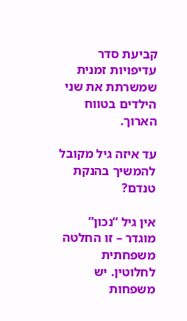קביעת סדר עדיפויות זמנית שמשרתת את שני הילדים בטווח הארוך.

עד איזה גיל מקובל להמשיך בהנקת טנדם?

אין גיל “נכון” מוגדר – זו החלטה משפחתית לחלוטין. יש משפחות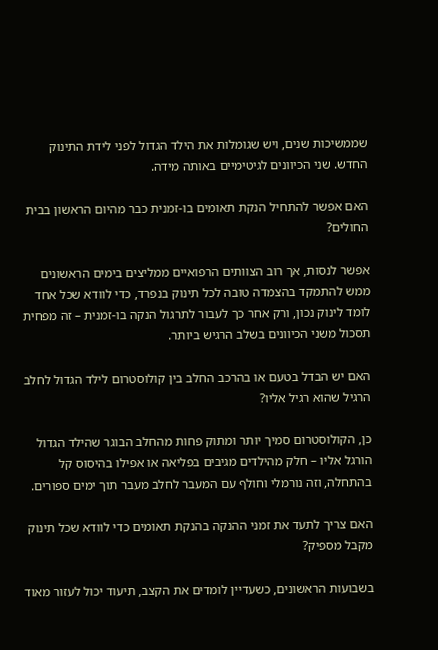שממשיכות שנים, ויש שגומלות את הילד הגדול לפני לידת התינוק החדש. שני הכיוונים לגיטימיים באותה מידה.

האם אפשר להתחיל הנקת תאומים בו-זמנית כבר מהיום הראשון בבית החולים?

אפשר לנסות, אך רוב הצוותים הרפואיים ממליצים בימים הראשונים ממש להתמקד בהצמדה טובה לכל תינוק בנפרד, כדי לוודא שכל אחד לומד לינוק נכון, ורק אחר כך לעבור לתרגול הנקה בו-זמנית – זה מפחית תסכול משני הכיוונים בשלב הרגיש ביותר.

האם יש הבדל בטעם או בהרכב החלב בין קולוסטרום לילד הגדול לחלב הרגיל שהוא רגיל אליו?

כן, הקולוסטרום סמיך יותר ומתוק פחות מהחלב הבוגר שהילד הגדול הורגל אליו – חלק מהילדים מגיבים בפליאה או אפילו בהיסוס קל בהתחלה, וזה נורמלי וחולף עם המעבר לחלב מעבר תוך ימים ספורים.

האם צריך לתעד את זמני ההנקה בהנקת תאומים כדי לוודא שכל תינוק מקבל מספיק?

בשבועות הראשונים, כשעדיין לומדים את הקצב, תיעוד יכול לעזור מאוד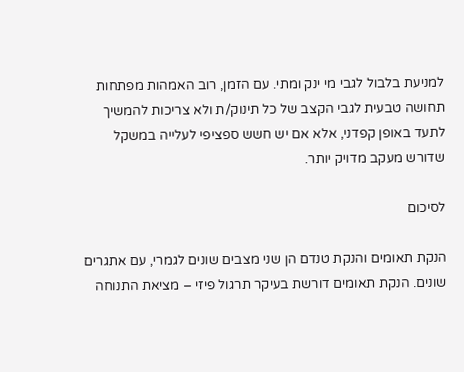למניעת בלבול לגבי מי ינק ומתי. עם הזמן, רוב האמהות מפתחות תחושה טבעית לגבי הקצב של כל תינוק/ת ולא צריכות להמשיך לתעד באופן קפדני, אלא אם יש חשש ספציפי לעלייה במשקל שדורש מעקב מדויק יותר.

לסיכום

הנקת תאומים והנקת טנדם הן שני מצבים שונים לגמרי, עם אתגרים שונים. הנקת תאומים דורשת בעיקר תרגול פיזי – מציאת התנוחה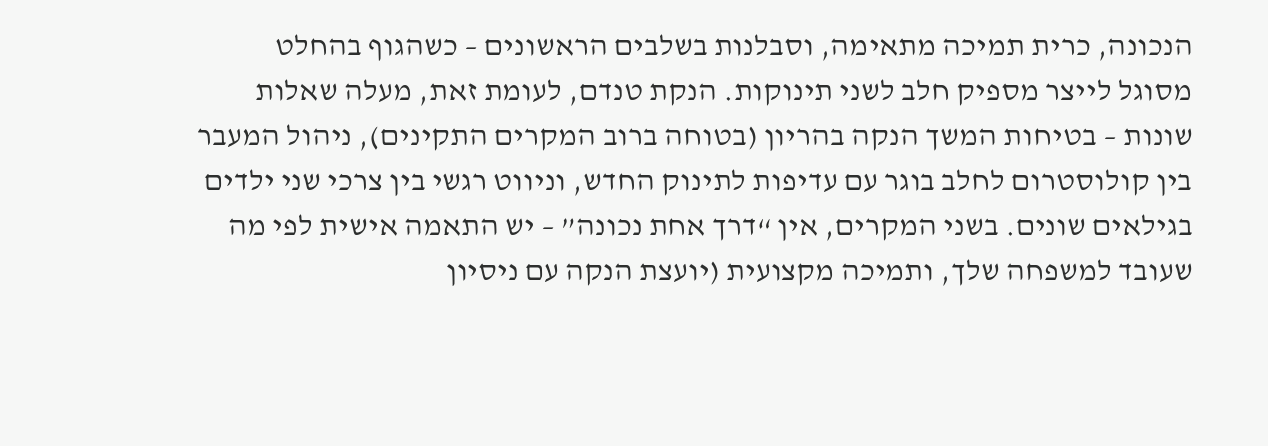הנכונה, כרית תמיכה מתאימה, וסבלנות בשלבים הראשונים – כשהגוף בהחלט מסוגל לייצר מספיק חלב לשני תינוקות. הנקת טנדם, לעומת זאת, מעלה שאלות שונות – בטיחות המשך הנקה בהריון (בטוחה ברוב המקרים התקינים), ניהול המעבר בין קולוסטרום לחלב בוגר עם עדיפות לתינוק החדש, וניווט רגשי בין צרכי שני ילדים בגילאים שונים. בשני המקרים, אין “דרך אחת נכונה” – יש התאמה אישית לפי מה שעובד למשפחה שלך, ותמיכה מקצועית (יועצת הנקה עם ניסיון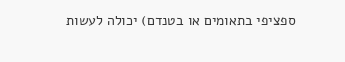ספציפי בתאומים או בטנדם) יכולה לעשות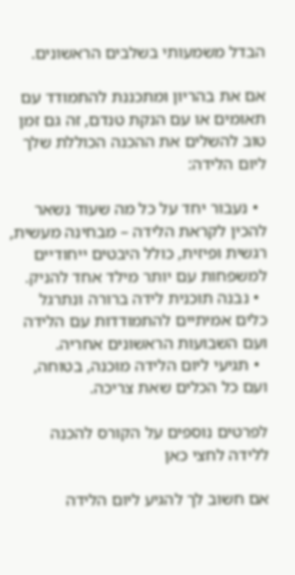הבדל משמעותי בשלבים הראשונים.

אם את בהריון ומתכננת להתמודד עם תאומים או עם הנקת טנדם, זה גם זמן טוב להשלים את ההכנה הכוללת שלך ליום הלידה:

  • נעבור יחד על כל מה שעוד נשאר להכין לקראת הלידה – מבחינה מעשית, רגשית ופיזית, כולל היבטים ייחודיים למשפחות עם יותר מילד אחד להניק.
  • נבנה תוכנית לידה ברורה ונתרגל כלים אמיתיים להתמודדות עם הלידה ועם השבועות הראשונים אחריה.
  • תגיעי ליום הלידה מוכנה, בטוחה, ועם כל הכלים שאת צריכה.

לפרטים נוספים על הקורס להכנה ללידה לחצי כאן

אם חשוב לך להגיע ליום הלידה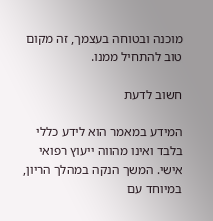מוכנה ובטוחה בעצמך, זה מקום טוב להתחיל ממנו.

חשוב לדעת

המידע במאמר הוא לידע כללי בלבד ואינו מהווה ייעוץ רפואי אישי. המשך הנקה במהלך הריון, במיוחד עם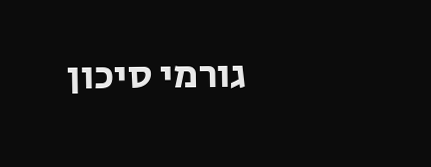גורמי סיכון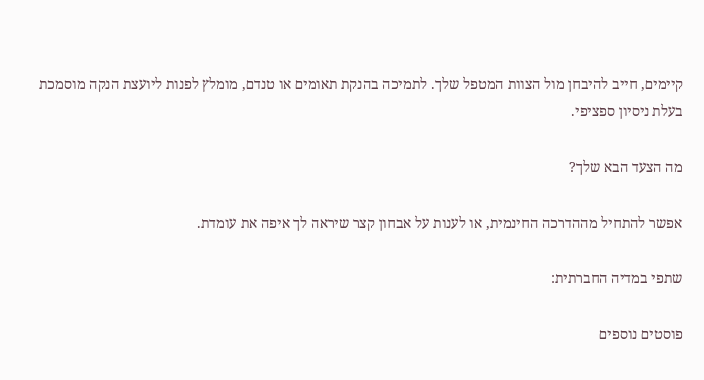קיימים, חייב להיבחן מול הצוות המטפל שלך. לתמיכה בהנקת תאומים או טנדם, מומלץ לפנות ליועצת הנקה מוסמכת בעלת ניסיון ספציפי.

מה הצעד הבא שלך?

אפשר להתחיל מההדרכה החינמית, או לענות על אבחון קצר שיראה לך איפה את עומדת.

שתפי במדיה החברתית:

פוסטים נוספים